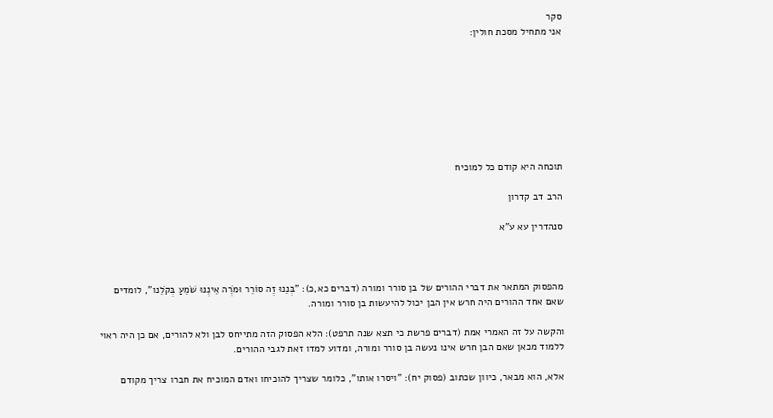סקר
אני מתחיל מסכת חולין:








תוכחה היא קודם כל למוכיח

הרב דב קדרון

סנהדרין עא ע"א



מהפסוק המתאר את דברי ההורים של בן סורר ומורה (דברים כא,כ): "בְּנֵנוּ זֶה סוֹרֵר וּמֹרֶה אֵינֶנּוּ שֹׁמֵעַ בְּקֹלֵנו", לומדים שאם אחד ההורים היה חרש אין הבן יכול להיעשות בן סורר ומורה.

והקשה על זה האמרי אמת (דברים פרשת כי תצא שנה תרפט): הלא הפסוק הזה מתייחס לבן ולא להורים, אם כן היה ראוי ללמוד מכאן שאם הבן חרש אינו נעשה בן סורר ומורה, ומדוע למדו זאת לגבי ההורים.

אלא, הוא מבאר, כיוון שכתוב (פסוק יח): "ויסרו אותו", כלומר שצריך להוכיחו ואדם המוכיח את חברו צריך מקודם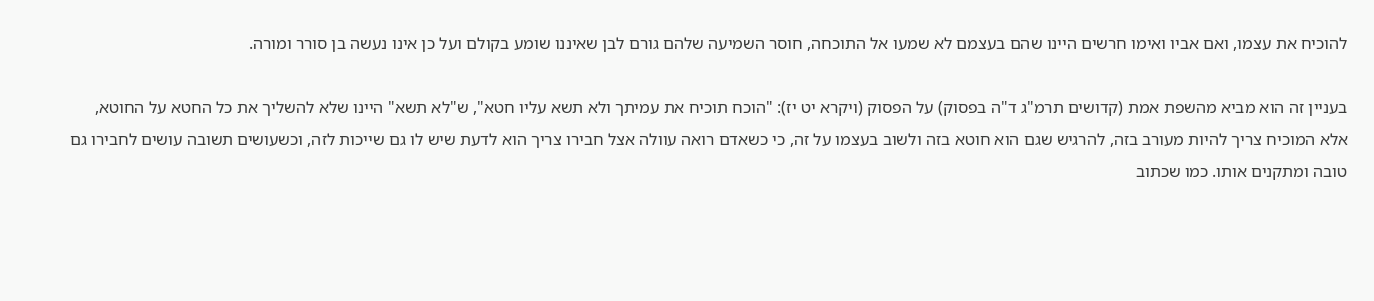להוכיח את עצמו, ואם אביו ואימו חרשים היינו שהם בעצמם לא שמעו אל התוכחה, חוסר השמיעה שלהם גורם לבן שאיננו שומע בקולם ועל כן אינו נעשה בן סורר ומורה.

בעניין זה הוא מביא מהשפת אמת (קדושים תרמ"ג ד"ה בפסוק) על הפסוק (ויקרא יט יז): "הוכח תוכיח את עמיתך ולא תשא עליו חטא", ש"לא תשא" היינו שלא להשליך את כל החטא על החוטא, אלא המוכיח צריך להיות מעורב בזה, להרגיש שגם הוא חוטא בזה ולשוב בעצמו על זה, כי כשאדם רואה עוולה אצל חבירו צריך הוא לדעת שיש לו גם שייכות לזה, וכשעושים תשובה עושים לחבירו גם טובה ומתקנים אותו. כמו שכתוב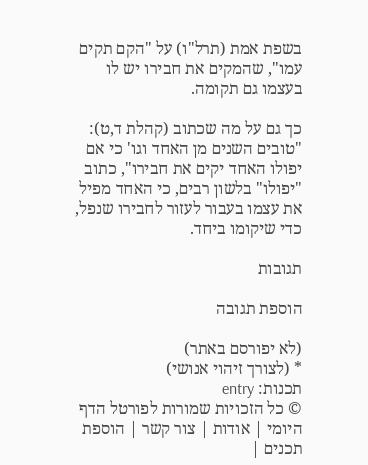בשפת אמת (תרל"ו) על "הקם תקים עמו", שהמקים את חבירו יש לו בעצמו גם תקומה.

כך גם על מה שכתוב (קהלת ד,ט): "טובים השנים מן האחד וגו' כי אם יפולו האחד יקים את חבירו", כתוב "יפולו" בלשון רבים, כי האחד מפיל את עצמו בעבור לעזור לחבירו שנפל, כדי שיקומו ביחד.

תגובות

הוספת תגובה

(לא יפורסם באתר)
* (לצורך זיהוי אנושי)
תכנות: entry
© כל הזכויות שמורות לפורטל הדף היומי | אודות | צור קשר | הוספת תכנים |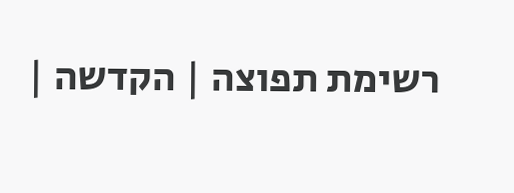רשימת תפוצה | הקדשה |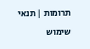תרומות | תנאי שימוש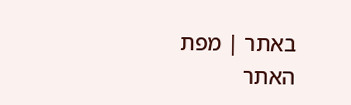באתר | מפת האתר